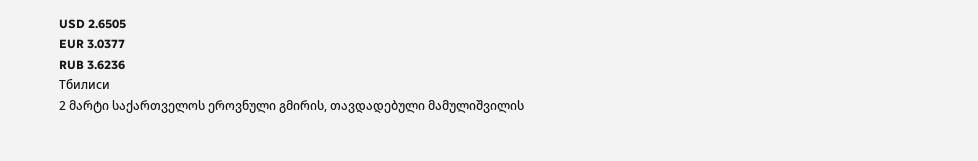USD 2.6505
EUR 3.0377
RUB 3.6236
Тбилиси
2 მარტი საქართველოს ეროვნული გმირის, თავდადებული მამულიშვილის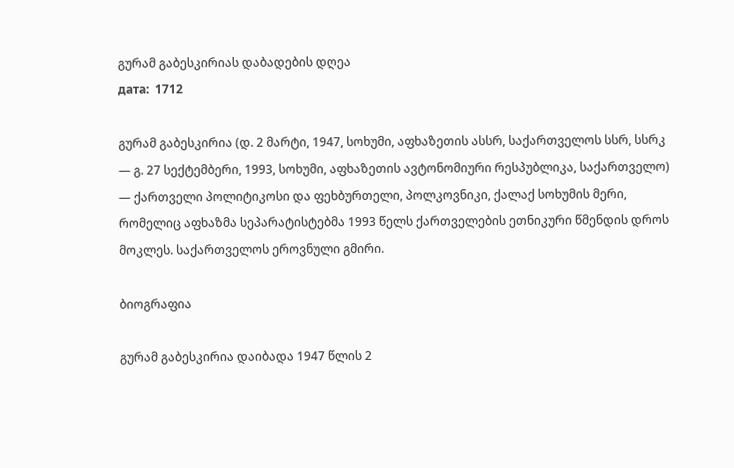გურამ გაბესკირიას დაბადების დღეა
дата:  1712

გურამ გაბესკირია (დ. 2 მარტი, 1947, სოხუმი, აფხაზეთის ასსრ, საქართველოს სსრ, სსრკ — გ. 27 სექტემბერი, 1993, სოხუმი, აფხაზეთის ავტონომიური რესპუბლიკა, საქართველო) — ქართველი პოლიტიკოსი და ფეხბურთელი, პოლკოვნიკი, ქალაქ სოხუმის მერი, რომელიც აფხაზმა სეპარატისტებმა 1993 წელს ქართველების ეთნიკური წმენდის დროს მოკლეს. საქართველოს ეროვნული გმირი.

ბიოგრაფია

გურამ გაბესკირია დაიბადა 1947 წლის 2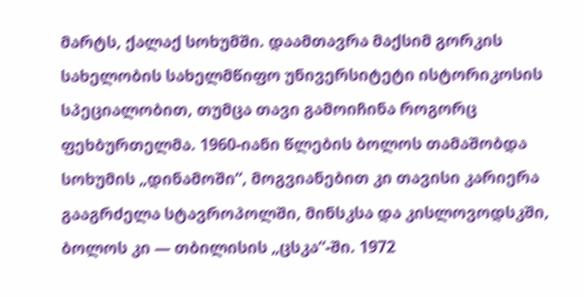მარტს, ქალაქ სოხუმში. დაამთავრა მაქსიმ გორკის სახელობის სახელმწიფო უნივერსიტეტი ისტორიკოსის სპეციალობით, თუმცა თავი გამოიჩინა როგორც ფეხბურთელმა. 1960-იანი წლების ბოლოს თამაშობდა სოხუმის „დინამოში“, მოგვიანებით კი თავისი კარიერა გააგრძელა სტავროპოლში, მინსკსა და კისლოვოდსკში, ბოლოს კი — თბილისის „ცსკა“-ში. 1972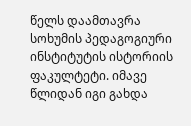წელს დაამთავრა სოხუმის პედაგოგიური ინსტიტუტის ისტორიის ფაკულტეტი. იმავე წლიდან იგი გახდა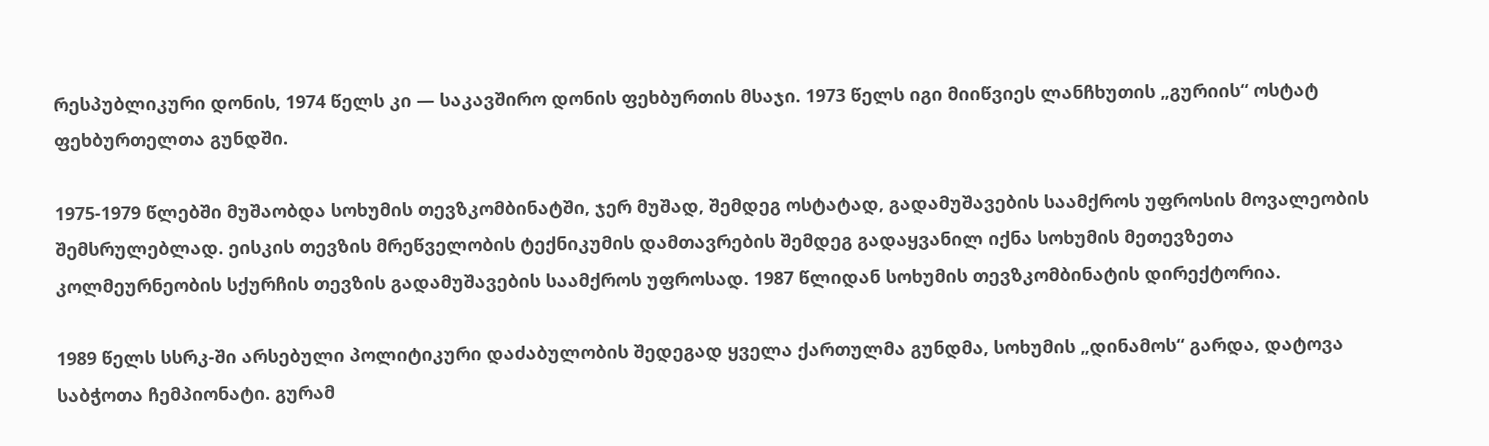რესპუბლიკური დონის, 1974 წელს კი — საკავშირო დონის ფეხბურთის მსაჯი. 1973 წელს იგი მიიწვიეს ლანჩხუთის „გურიის“ ოსტატ ფეხბურთელთა გუნდში.

1975-1979 წლებში მუშაობდა სოხუმის თევზკომბინატში, ჯერ მუშად, შემდეგ ოსტატად, გადამუშავების საამქროს უფროსის მოვალეობის შემსრულებლად. ეისკის თევზის მრეწველობის ტექნიკუმის დამთავრების შემდეგ გადაყვანილ იქნა სოხუმის მეთევზეთა კოლმეურნეობის სქურჩის თევზის გადამუშავების საამქროს უფროსად. 1987 წლიდან სოხუმის თევზკომბინატის დირექტორია.

1989 წელს სსრკ-ში არსებული პოლიტიკური დაძაბულობის შედეგად ყველა ქართულმა გუნდმა, სოხუმის „დინამოს“ გარდა, დატოვა საბჭოთა ჩემპიონატი. გურამ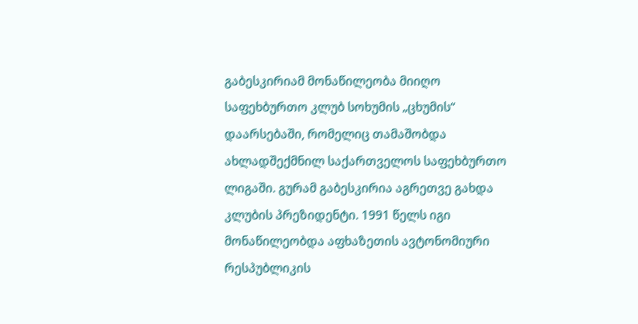გაბესკირიამ მონაწილეობა მიიღო საფეხბურთო კლუბ სოხუმის „ცხუმის“ დაარსებაში, რომელიც თამაშობდა ახლადშექმნილ საქართველოს საფეხბურთო ლიგაში. გურამ გაბესკირია აგრეთვე გახდა კლუბის პრეზიდენტი. 1991 წელს იგი მონაწილეობდა აფხაზეთის ავტონომიური რესპუბლიკის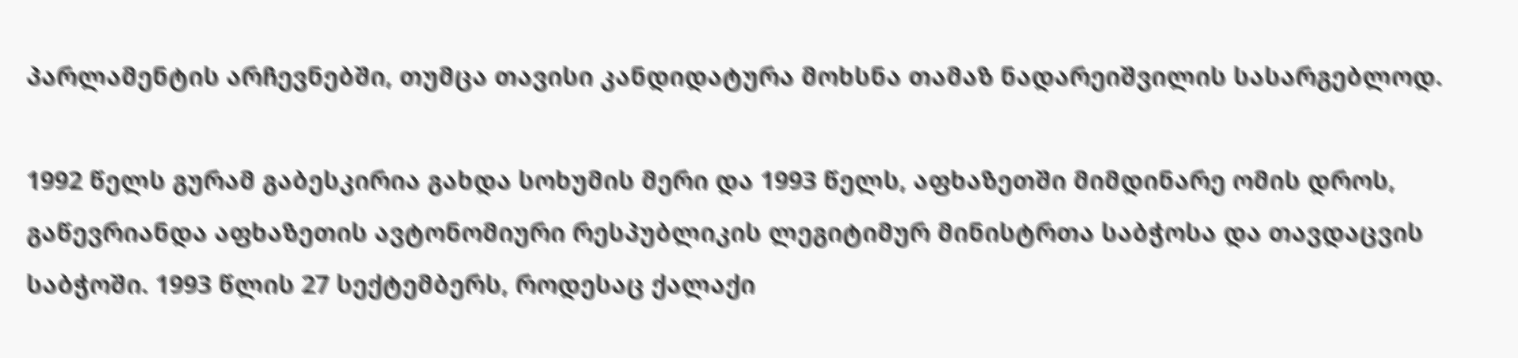პარლამენტის არჩევნებში, თუმცა თავისი კანდიდატურა მოხსნა თამაზ ნადარეიშვილის სასარგებლოდ.

1992 წელს გურამ გაბესკირია გახდა სოხუმის მერი და 1993 წელს, აფხაზეთში მიმდინარე ომის დროს, გაწევრიანდა აფხაზეთის ავტონომიური რესპუბლიკის ლეგიტიმურ მინისტრთა საბჭოსა და თავდაცვის საბჭოში. 1993 წლის 27 სექტემბერს, როდესაც ქალაქი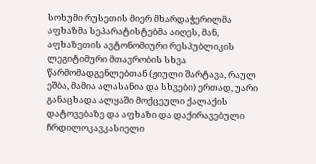სოხუმი რუსეთის მიერ მხარდაჭერილმა აფხაზმა სეპარატისტებმა აიღეს, მან, აფხაზეთის ავტონომიური რესპუბლიკის ლეგიტიმური მთავრობის სხვა წარმომადგენლებთან (ჟიული შარტავა, რაულ ეშბა, მამია ალასანია და სხვები) ერთად, უარი განაცხადა ალყაში მოქცეული ქალაქის დატოვებაზე და აფხაზი და დაქირავებული ჩრდილოკავკასიელი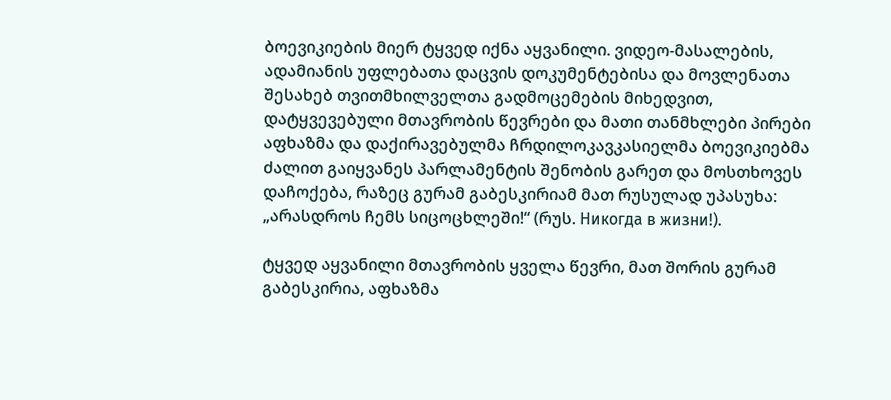ბოევიკიების მიერ ტყვედ იქნა აყვანილი. ვიდეო-მასალების, ადამიანის უფლებათა დაცვის დოკუმენტებისა და მოვლენათა შესახებ თვითმხილველთა გადმოცემების მიხედვით, დატყვევებული მთავრობის წევრები და მათი თანმხლები პირები აფხაზმა და დაქირავებულმა ჩრდილოკავკასიელმა ბოევიკიებმა ძალით გაიყვანეს პარლამენტის შენობის გარეთ და მოსთხოვეს დაჩოქება, რაზეც გურამ გაბესკირიამ მათ რუსულად უპასუხა: „არასდროს ჩემს სიცოცხლეში!“ (რუს. Никогда в жизни!).

ტყვედ აყვანილი მთავრობის ყველა წევრი, მათ შორის გურამ გაბესკირია, აფხაზმა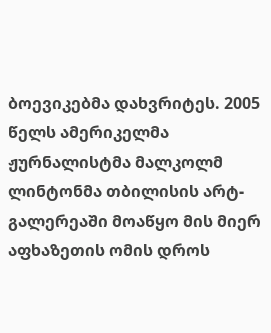ბოევიკებმა დახვრიტეს. 2005 წელს ამერიკელმა ჟურნალისტმა მალკოლმ ლინტონმა თბილისის არტ-გალერეაში მოაწყო მის მიერ აფხაზეთის ომის დროს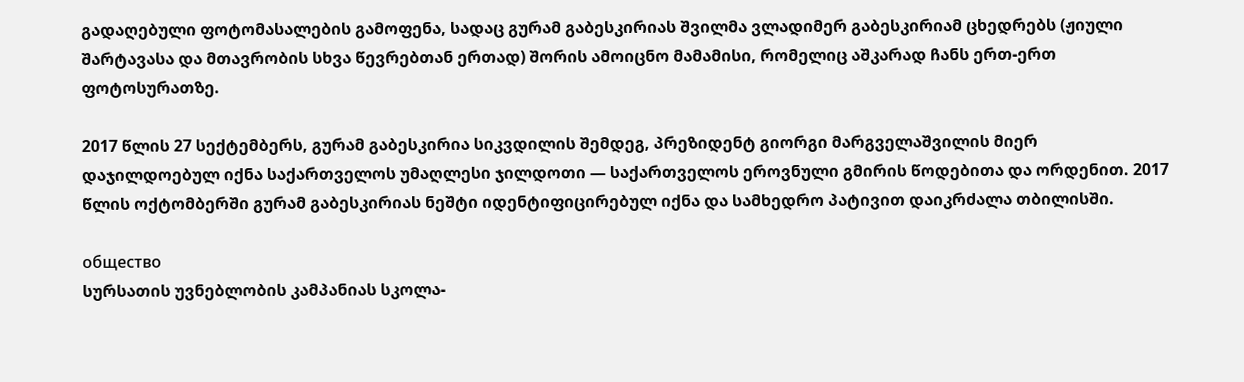გადაღებული ფოტომასალების გამოფენა, სადაც გურამ გაბესკირიას შვილმა ვლადიმერ გაბესკირიამ ცხედრებს (ჟიული შარტავასა და მთავრობის სხვა წევრებთან ერთად) შორის ამოიცნო მამამისი, რომელიც აშკარად ჩანს ერთ-ერთ ფოტოსურათზე.

2017 წლის 27 სექტემბერს, გურამ გაბესკირია სიკვდილის შემდეგ, პრეზიდენტ გიორგი მარგველაშვილის მიერ დაჯილდოებულ იქნა საქართველოს უმაღლესი ჯილდოთი — საქართველოს ეროვნული გმირის წოდებითა და ორდენით. 2017 წლის ოქტომბერში გურამ გაბესკირიას ნეშტი იდენტიფიცირებულ იქნა და სამხედრო პატივით დაიკრძალა თბილისში.

общество
სურსათის უვნებლობის კამპანიას სკოლა-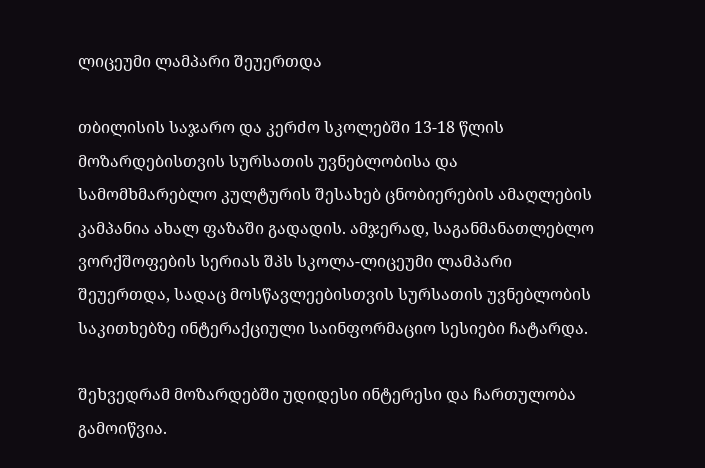ლიცეუმი ლამპარი შეუერთდა

თბილისის საჯარო და კერძო სკოლებში 13-18 წლის მოზარდებისთვის სურსათის უვნებლობისა და სამომხმარებლო კულტურის შესახებ ცნობიერების ამაღლების კამპანია ახალ ფაზაში გადადის. ამჯერად, საგანმანათლებლო ვორქშოფების სერიას შპს სკოლა-ლიცეუმი ლამპარი შეუერთდა, სადაც მოსწავლეებისთვის სურსათის უვნებლობის საკითხებზე ინტერაქციული საინფორმაციო სესიები ჩატარდა.

შეხვედრამ მოზარდებში უდიდესი ინტერესი და ჩართულობა გამოიწვია.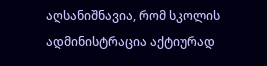აღსანიშნავია, რომ სკოლის ადმინისტრაცია აქტიურად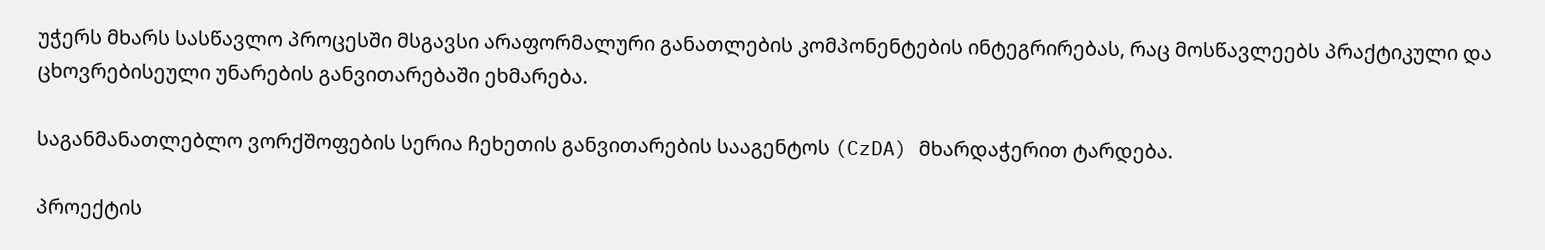უჭერს მხარს სასწავლო პროცესში მსგავსი არაფორმალური განათლების კომპონენტების ინტეგრირებას, რაც მოსწავლეებს პრაქტიკული და ცხოვრებისეული უნარების განვითარებაში ეხმარება.

საგანმანათლებლო ვორქშოფების სერია ჩეხეთის განვითარების სააგენტოს (CzDA) მხარდაჭერით ტარდება.

პროექტის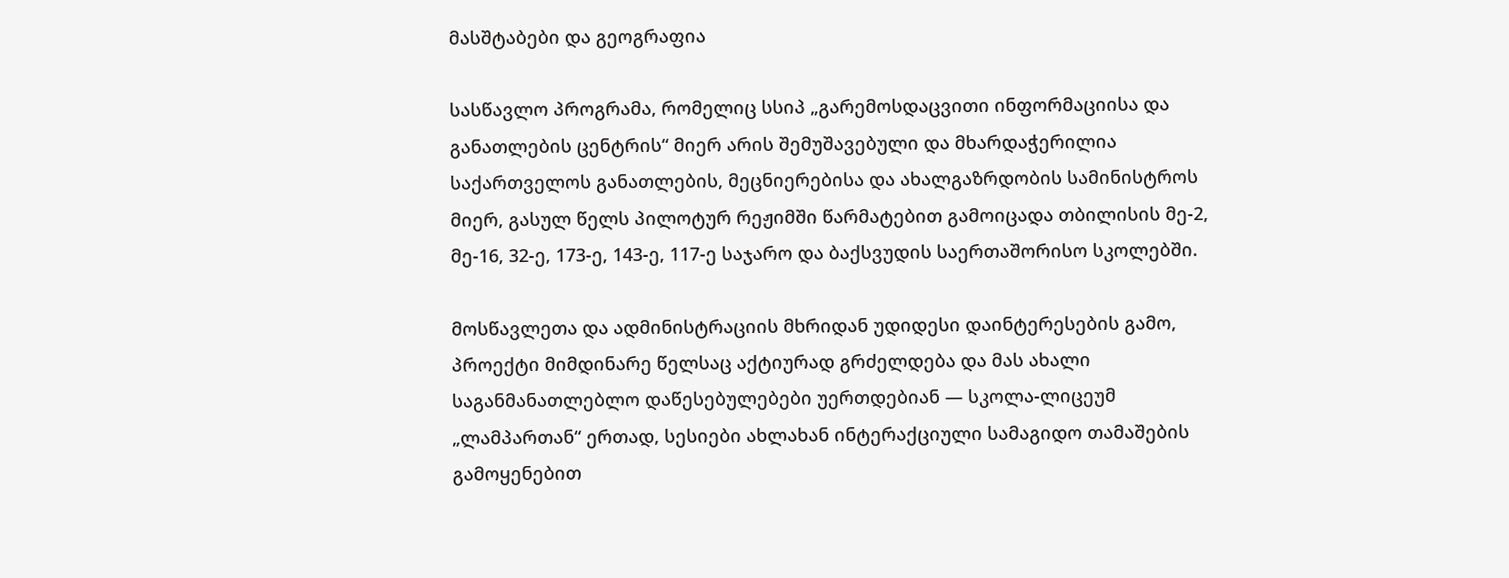მასშტაბები და გეოგრაფია

სასწავლო პროგრამა, რომელიც სსიპ „გარემოსდაცვითი ინფორმაციისა და განათლების ცენტრის“ მიერ არის შემუშავებული და მხარდაჭერილია საქართველოს განათლების, მეცნიერებისა და ახალგაზრდობის სამინისტროს მიერ, გასულ წელს პილოტურ რეჟიმში წარმატებით გამოიცადა თბილისის მე-2, მე-16, 32-ე, 173-ე, 143-ე, 117-ე საჯარო და ბაქსვუდის საერთაშორისო სკოლებში.

მოსწავლეთა და ადმინისტრაციის მხრიდან უდიდესი დაინტერესების გამო, პროექტი მიმდინარე წელსაც აქტიურად გრძელდება და მას ახალი საგანმანათლებლო დაწესებულებები უერთდებიან — სკოლა-ლიცეუმ „ლამპართან“ ერთად, სესიები ახლახან ინტერაქციული სამაგიდო თამაშების გამოყენებით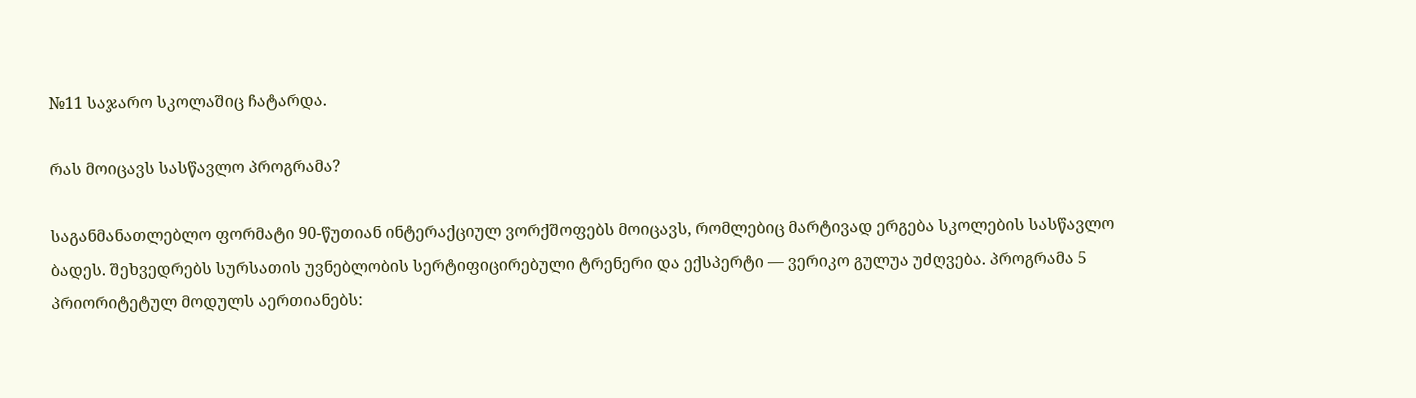№11 საჯარო სკოლაშიც ჩატარდა.

რას მოიცავს სასწავლო პროგრამა?

საგანმანათლებლო ფორმატი 90-წუთიან ინტერაქციულ ვორქშოფებს მოიცავს, რომლებიც მარტივად ერგება სკოლების სასწავლო ბადეს. შეხვედრებს სურსათის უვნებლობის სერტიფიცირებული ტრენერი და ექსპერტი — ვერიკო გულუა უძღვება. პროგრამა 5 პრიორიტეტულ მოდულს აერთიანებს: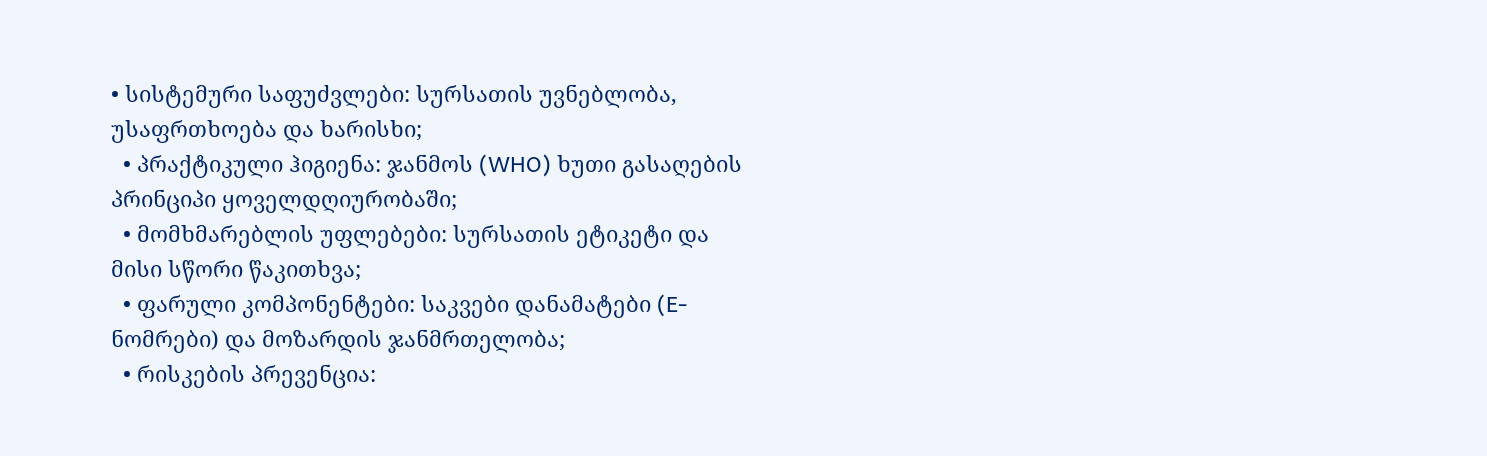• სისტემური საფუძვლები: სურსათის უვნებლობა, უსაფრთხოება და ხარისხი;
  • პრაქტიკული ჰიგიენა: ჯანმოს (WHO) ხუთი გასაღების პრინციპი ყოველდღიურობაში;
  • მომხმარებლის უფლებები: სურსათის ეტიკეტი და მისი სწორი წაკითხვა;
  • ფარული კომპონენტები: საკვები დანამატები (E-ნომრები) და მოზარდის ჯანმრთელობა;
  • რისკების პრევენცია: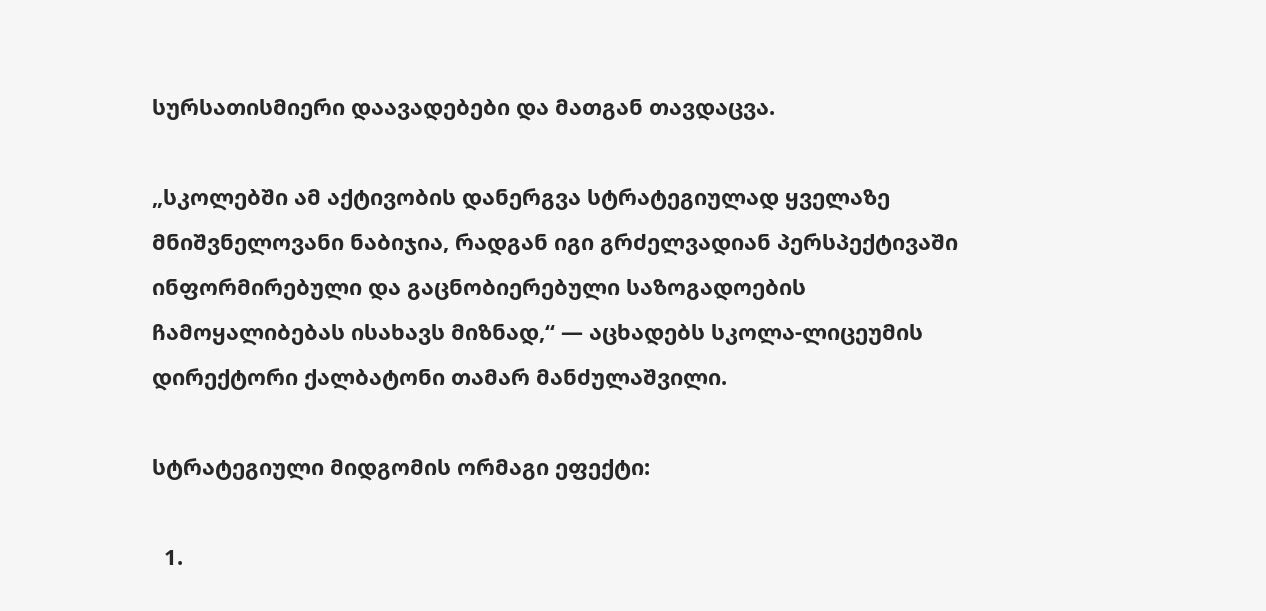სურსათისმიერი დაავადებები და მათგან თავდაცვა.

„სკოლებში ამ აქტივობის დანერგვა სტრატეგიულად ყველაზე მნიშვნელოვანი ნაბიჯია, რადგან იგი გრძელვადიან პერსპექტივაში ინფორმირებული და გაცნობიერებული საზოგადოების ჩამოყალიბებას ისახავს მიზნად,“ — აცხადებს სკოლა-ლიცეუმის დირექტორი ქალბატონი თამარ მანძულაშვილი.

სტრატეგიული მიდგომის ორმაგი ეფექტი:

  1.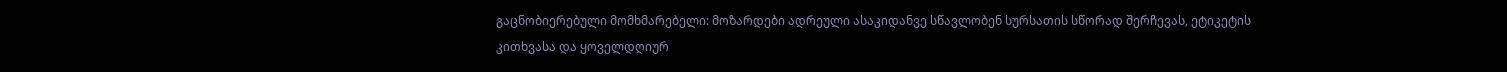გაცნობიერებული მომხმარებელი: მოზარდები ადრეული ასაკიდანვე სწავლობენ სურსათის სწორად შერჩევას, ეტიკეტის კითხვასა და ყოველდღიურ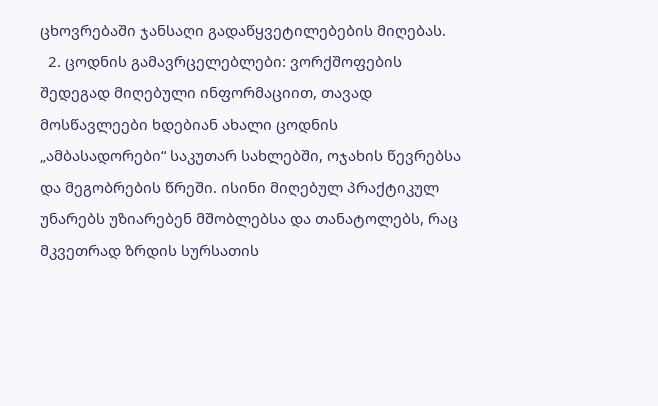ცხოვრებაში ჯანსაღი გადაწყვეტილებების მიღებას.
  2. ცოდნის გამავრცელებლები: ვორქშოფების შედეგად მიღებული ინფორმაციით, თავად მოსწავლეები ხდებიან ახალი ცოდნის „ამბასადორები“ საკუთარ სახლებში, ოჯახის წევრებსა და მეგობრების წრეში. ისინი მიღებულ პრაქტიკულ უნარებს უზიარებენ მშობლებსა და თანატოლებს, რაც მკვეთრად ზრდის სურსათის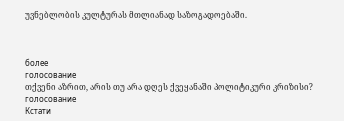უვნებლობის კულტურას მთლიანად საზოგადოებაში.



более
голосование
თქვენი აზრით, არის თუ არა დღეს ქვეყანაში პოლიტიკური კრიზისი?
голосование
Кстати